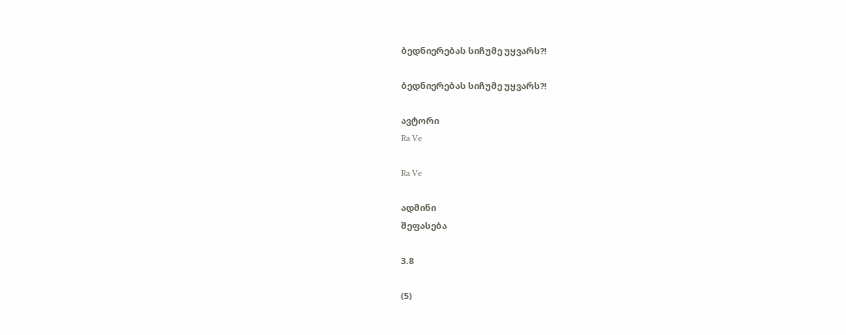ბედნიერებას სიჩუმე უყვარს?!

ბედნიერებას სიჩუმე უყვარს?!

ავტორი
Ra Ve

Ra Ve

ადმინი
შეფასება

3.8

(5)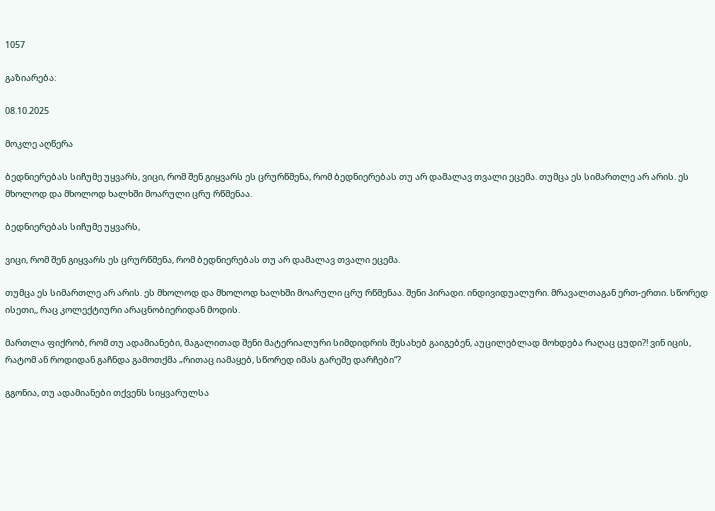1057

გაზიარება:

08.10.2025

მოკლე აღწერა

ბედნიერებას სიჩუმე უყვარს, ვიცი, რომ შენ გიყვარს ეს ცრურწმენა, რომ ბედნიერებას თუ არ დამალავ თვალი ეცემა. თუმცა ეს სიმართლე არ არის. ეს მხოლოდ და მხოლოდ ხალხში მოარული ცრუ რწმენაა.

ბედნიერებას სიჩუმე უყვარს,

ვიცი, რომ შენ გიყვარს ეს ცრურწმენა, რომ ბედნიერებას თუ არ დამალავ თვალი ეცემა.

თუმცა ეს სიმართლე არ არის. ეს მხოლოდ და მხოლოდ ხალხში მოარული ცრუ რწმენაა. შენი პირადი. ინდივიდუალური. მრავალთაგან ერთ-ერთი. სწორედ ისეთი,, რაც კოლექტიური არაცნობიერიდან მოდის.

მართლა ფიქრობ, რომ თუ ადამიანები, მაგალითად შენი მატერიალური სიმდიდრის შესახებ გაიგებენ, აუცილებლად მოხდება რაღაც ცუდი?! ვინ იცის, რატომ ან როდიდან გაჩნდა გამოთქმა „რითაც იამაყებ, სწორედ იმას გარეშე დარჩები“?

გგონია, თუ ადამიანები თქვენს სიყვარულსა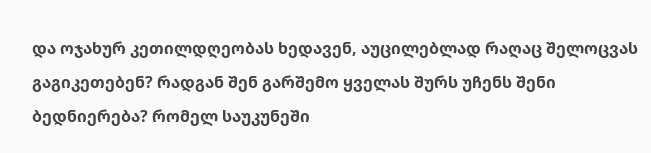და ოჯახურ კეთილდღეობას ხედავენ, აუცილებლად რაღაც შელოცვას გაგიკეთებენ? რადგან შენ გარშემო ყველას შურს უჩენს შენი ბედნიერება? რომელ საუკუნეში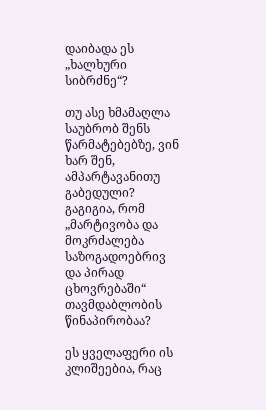დაიბადა ეს „ხალხური სიბრძნე“?

თუ ასე ხმამაღლა საუბრობ შენს წარმატებებზე, ვინ ხარ შენ, ამპარტავანითუ გაბედული? გაგიგია, რომ „მარტივობა და მოკრძალება საზოგადოებრივ და პირად ცხოვრებაში“ თავმდაბლობის წინაპირობაა?

ეს ყველაფერი ის კლიშეებია, რაც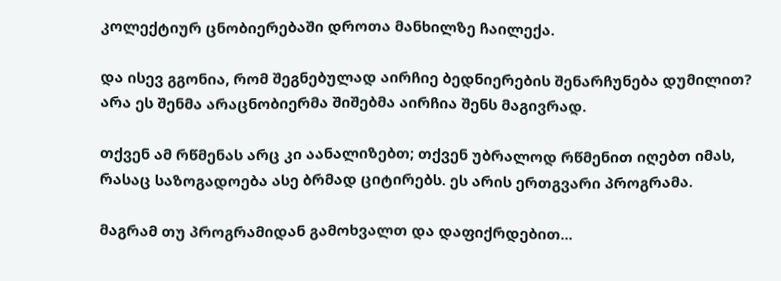კოლექტიურ ცნობიერებაში დროთა მანხილზე ჩაილექა.

და ისევ გგონია, რომ შეგნებულად აირჩიე ბედნიერების შენარჩუნება დუმილით? არა ეს შენმა არაცნობიერმა შიშებმა აირჩია შენს მაგივრად.

თქვენ ამ რწმენას არც კი აანალიზებთ; თქვენ უბრალოდ რწმენით იღებთ იმას, რასაც საზოგადოება ასე ბრმად ციტირებს. ეს არის ერთგვარი პროგრამა.

მაგრამ თუ პროგრამიდან გამოხვალთ და დაფიქრდებით...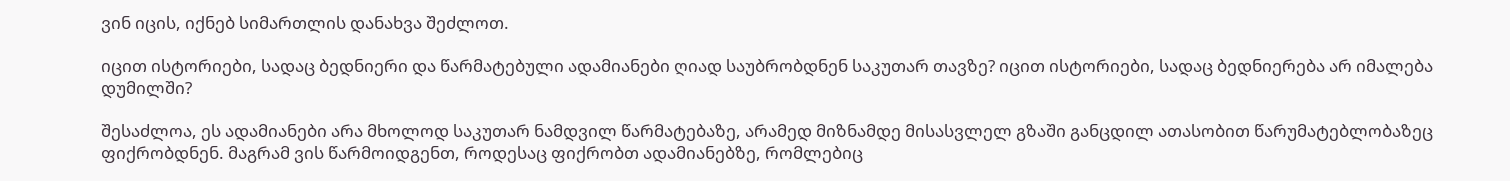ვინ იცის, იქნებ სიმართლის დანახვა შეძლოთ.

იცით ისტორიები, სადაც ბედნიერი და წარმატებული ადამიანები ღიად საუბრობდნენ საკუთარ თავზე? იცით ისტორიები, სადაც ბედნიერება არ იმალება დუმილში?

შესაძლოა, ეს ადამიანები არა მხოლოდ საკუთარ ნამდვილ წარმატებაზე, არამედ მიზნამდე მისასვლელ გზაში განცდილ ათასობით წარუმატებლობაზეც ფიქრობდნენ. მაგრამ ვის წარმოიდგენთ, როდესაც ფიქრობთ ადამიანებზე, რომლებიც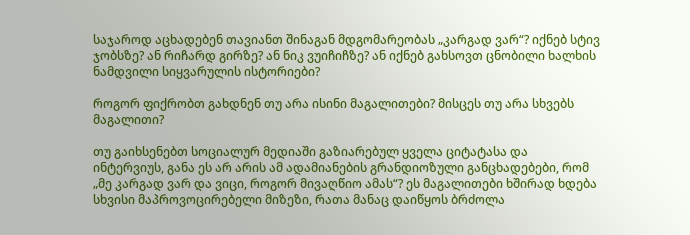საჯაროდ აცხადებენ თავიანთ შინაგან მდგომარეობას „კარგად ვარ“? იქნებ სტივ ჯობსზე? ან რიჩარდ გირზე? ან ნიკ ვუიჩიჩზე? ან იქნებ გახსოვთ ცნობილი ხალხის ნამდვილი სიყვარულის ისტორიები?

როგორ ფიქრობთ გახდნენ თუ არა ისინი მაგალითები? მისცეს თუ არა სხვებს მაგალითი?

თუ გაიხსენებთ სოციალურ მედიაში გაზიარებულ ყველა ციტატასა და ინტერვიუს, განა ეს არ არის ამ ადამიანების გრანდიოზული განცხადებები, რომ „მე კარგად ვარ და ვიცი, როგორ მივაღწიო ამას“? ეს მაგალითები ხშირად ხდება სხვისი მაპროვოცირებელი მიზეზი, რათა მანაც დაიწყოს ბრძოლა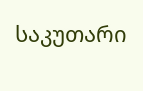საკუთარი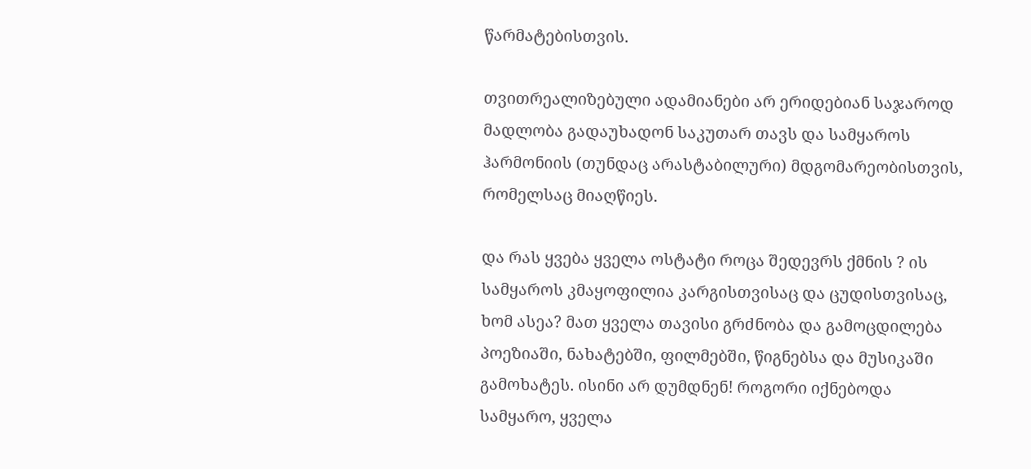წარმატებისთვის.

თვითრეალიზებული ადამიანები არ ერიდებიან საჯაროდ მადლობა გადაუხადონ საკუთარ თავს და სამყაროს ჰარმონიის (თუნდაც არასტაბილური) მდგომარეობისთვის, რომელსაც მიაღწიეს.

და რას ყვება ყველა ოსტატი როცა შედევრს ქმნის ? ის სამყაროს კმაყოფილია კარგისთვისაც და ცუდისთვისაც, ხომ ასეა? მათ ყველა თავისი გრძნობა და გამოცდილება პოეზიაში, ნახატებში, ფილმებში, წიგნებსა და მუსიკაში გამოხატეს. ისინი არ დუმდნენ! როგორი იქნებოდა სამყარო, ყველა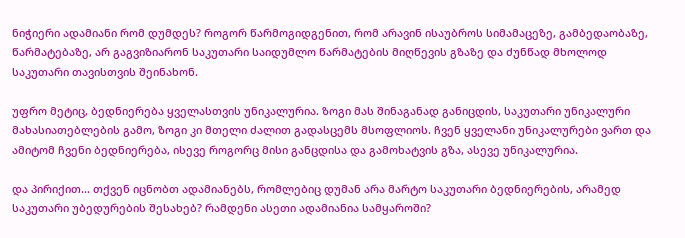ნიჭიერი ადამიანი რომ დუმდეს? როგორ წარმოგიდგენით, რომ არავინ ისაუბროს სიმამაცეზე, გამბედაობაზე, წარმატებაზე, არ გაგვიზიარონ საკუთარი საიდუმლო წარმატების მიღწევის გზაზე და ძუნწად მხოლოდ საკუთარი თავისთვის შეინახონ.

უფრო მეტიც, ბედნიერება ყველასთვის უნიკალურია. ზოგი მას შინაგანად განიცდის, საკუთარი უნიკალური მახასიათებლების გამო, ზოგი კი მთელი ძალით გადასცემს მსოფლიოს. ჩვენ ყველანი უნიკალურები ვართ და ამიტომ ჩვენი ბედნიერება, ისევე როგორც მისი განცდისა და გამოხატვის გზა, ასევე უნიკალურია.

და პირიქით... თქვენ იცნობთ ადამიანებს, რომლებიც დუმან არა მარტო საკუთარი ბედნიერების, არამედ საკუთარი უბედურების შესახებ? რამდენი ასეთი ადამიანია სამყაროში?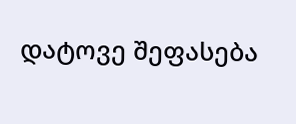დატოვე შეფასება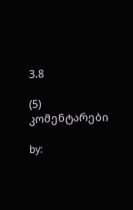3.8

(5)
კომენტარები

by: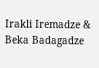Irakli Iremadze & Beka Badagadze